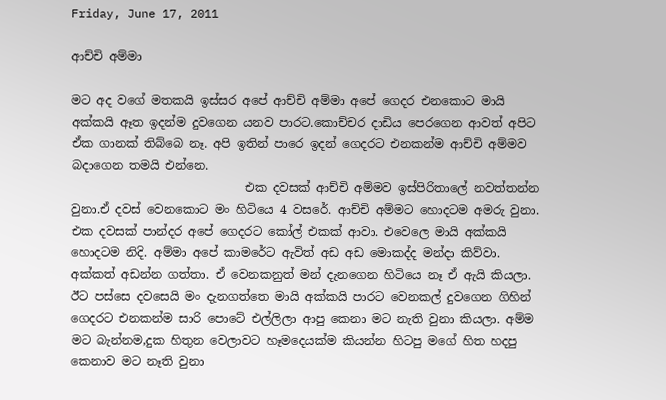Friday, June 17, 2011

ආච්චි අම්මා

මට අද වගේ මතකයි ඉස්සර අපේ ආච්චි අම්මා අපේ ගෙදර එනකොට මායි අක්කයි ඈත ඉදන්ම දුවගෙන යනව පාරට.කොච්චර දාඩිය පෙරගෙන ආවත් අපිට ඒක ගානක් තිබ්බෙ නෑ. අපි ඉතින් පාරෙ ඉදන් ගෙදරට එනකන්ම ආච්චි අම්මව බදාගෙන තමයි එන්නෙ.
                             එක දවසක් ආච්චි අම්මව ඉස්පිරිතාලේ නවත්තන්න වුනා.ඒ දවස් වෙනකොට මං හිටියෙ 4 වසරේ. ආච්චි අම්මට හොදටම අමරු වුනා. එක දවසක් පාන්දර අපේ ගෙදරට කෝල් එකක් ආවා. එවෙලෙ මායි අක්කයි හොදටම නිදි. අම්මා අපේ කාමරේට ඇවිත් අඩ අඩ මොකද්ද මන්දා කිව්වා. අක්කත් අඩන්න ගත්තා. ඒ වෙනකනුත් මන් දැනගෙන හිටියෙ නෑ ඒ ඇයි කියලා. ඊට පස්සෙ දවසෙයි මං දැනගත්තෙ මායි අක්කයි පාරට වෙනකල් දුවගෙන ගිහින් ගෙදරට එනකන්ම සාරි පොටේ එල්ලිලා ආපු කෙනා මට නැති වුනා කියලා. අම්ම මට බැන්නම,දුක හිතුන වෙලාවට හෑමදෙයක්ම කියන්න හිටපු මගේ හිත හදපු කෙනාව මට නෑති වුනා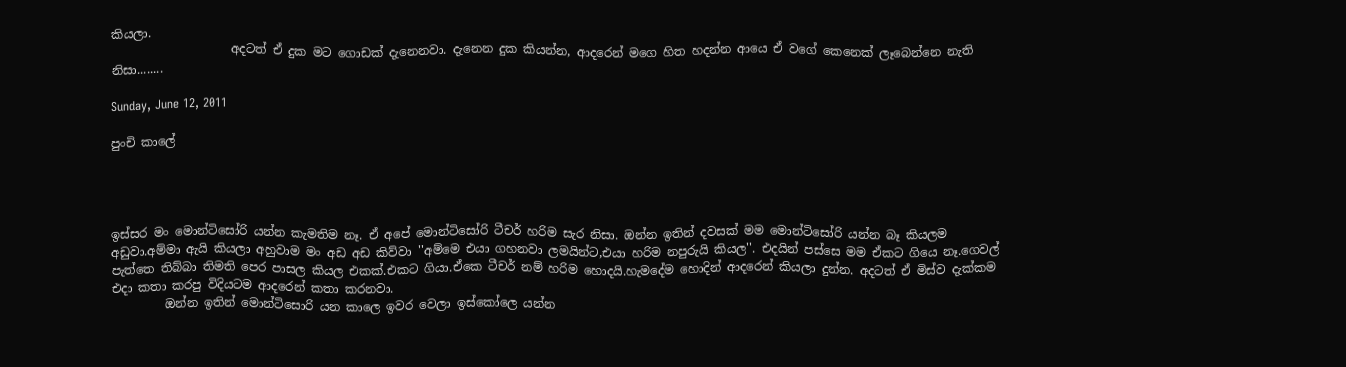කියලා.
                    අදටත් ඒ දුක මට ගොඩක් දැනෙනවා. දැනෙන දුක කියන්න, ආදරෙන් මගෙ හිත හදන්න ආයෙ ඒ වගේ කෙනෙක් ලෑබෙන්නෙ නැති නිසා........

Sunday, June 12, 2011

පුංචි කාලේ




ඉස්සර මං මොන්ටිසෝරි යන්න කැමතිම නෑ. ඒ අපේ මොන්ටිසෝරි ටීචර් හරිම සැර නිසා. ඔන්න ඉතින් දවසක් මම මොන්ටිසෝරි යන්න බෑ කියලම අඩුවා.අම්මා ඇයි කියලා අහුවාම මං අඩ අඩ කිව්වා ''අම්මෙ එයා ගහනවා ලමයින්ට,එයා හරිම නපුරුයි කියල''. එදයින් පස්සෙ මම ඒකට ගියෙ නෑ.ගෙවල් පැත්තෙ තිබ්බා තිමති පෙර පාසල කියල එකක්.එකට ගියා.ඒකෙ ටීචර් නම් හරිම හොදයි.හැමදේම හොදින් ආදරෙන් කියලා දුන්න. අදටත් ඒ මිස්ව දැක්කම එදා කතා කරපු විදියටම ආදරෙන් කතා කරනවා.
         ඔන්න ඉතින් මොන්ටිසොරි යන කාලෙ ඉවර වෙලා ඉස්කෝලෙ යන්න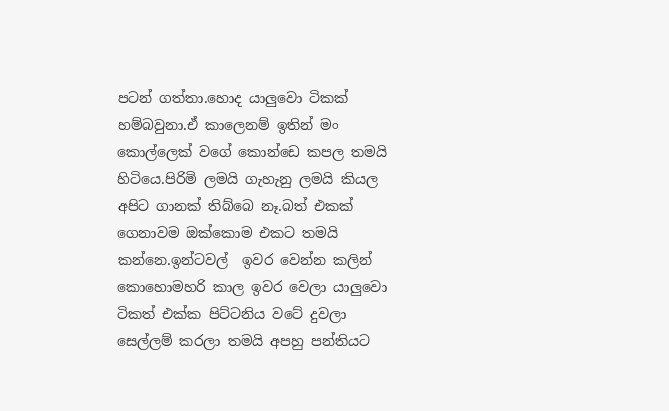පටන් ගත්තා.හොද යාලුවො ටිකක් හම්බවුනා.ඒ කාලෙනම් ඉතින් මං කොල්ලෙක් වගේ කොන්ඩෙ කපල තමයි හිටියෙ.පිරිමි ලමයි ගැහැනු ලමයි කියල අපිට ගානක් තිබ්බෙ නෑ.බත් එකක් ගෙනාවම ඔක්කොම එකට තමයි කන්නෙ.ඉන්ටවල්  ඉවර වෙන්න කලින් කොහොමහරි කාල ඉවර වෙලා යාලුවො ටිකත් එක්ක පිට්ටනිය වටේ දුවලා සෙල්ලම් කරලා තමයි අපහු පන්තියට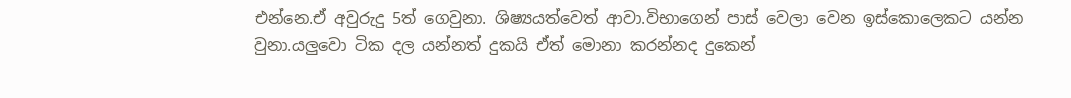එන්නෙ.ඒ අවුරුදු 5ත් ගෙවුනා. ශිෂ්‍යයත්වෙත් ආවා.විභාගෙන් පාස් වෙලා වෙන ඉස්කොලෙකට යන්න වුනා.යලුවො ටික දල යන්නත් දුකයි ඒත් මොනා කරන්නද දුකෙන්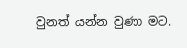වුනත් යන්න වුණා මට.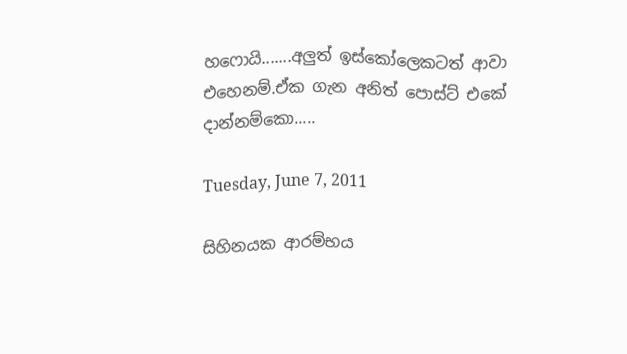හෆොයි.......අලුත් ඉස්කෝලෙකටත් ආවා එහෙනම්.ඒක ගැන අනිත් පොස්ට් එකේ දාන්නම්කො.....

Tuesday, June 7, 2011

සිහිනයක ආරම්භය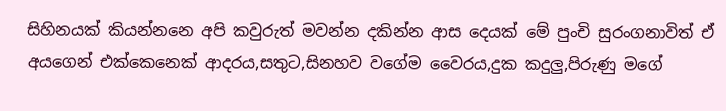සිහිනයක් කියන්නනෙ අපි කවුරුත් මවන්න දකින්න ආස දෙයක් මේ පුංචි සුරංගනාවිත් ඒ අයගෙන් එක්කෙනෙක් ආදරය,සතුට,සිනහව වගේම වෛරය,දුක කදුලු,පිරුණු මගේ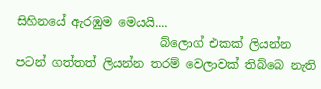සිහිනයේ ඇරඹුම මෙයයි....
                        බ්ලොග් එකක් ලියන්න පටන් ගත්තත් ලියන්න තරම් වෙලාවක් තිබ්බෙ නැති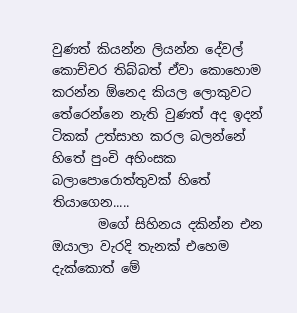වුණත් කියන්න ලියන්න දේවල් කොච්චර තිබ්බත් ඒවා කොහොම කරන්න ඕනෙද කියල ලොකුවට තේරෙන්නෙ නැති වුණත් අද ඉදන් ටිකක් උත්සාහ කරල බලන්නේ හිතේ පුංචි අහිංසක බලාපොරොත්තුවක් හිතේ තියාගෙන.....
       මගේ සිහිනය දකින්න එන ඔයාලා වැරදි තැනක් එහෙම දැක්කොත් මේ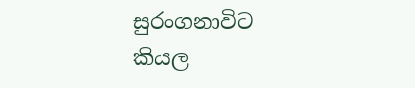සුරංගනාවිට කියල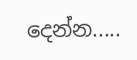දෙන්න.....